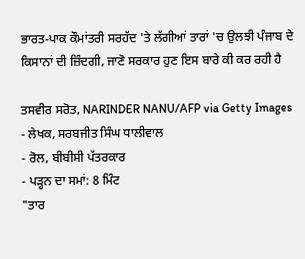ਭਾਰਤ-ਪਾਕ ਕੌਮਾਂਤਰੀ ਸਰਹੱਦ 'ਤੇ ਲੱਗੀਆਂ ਤਾਰਾਂ 'ਚ ਉਲਝੀ ਪੰਜਾਬ ਦੇ ਕਿਸਾਨਾਂ ਦੀ ਜ਼ਿੰਦਗੀ, ਜਾਣੋ ਸਰਕਾਰ ਹੁਣ ਇਸ ਬਾਰੇ ਕੀ ਕਰ ਰਹੀ ਹੈ

ਤਸਵੀਰ ਸਰੋਤ, NARINDER NANU/AFP via Getty Images
- ਲੇਖਕ, ਸਰਬਜੀਤ ਸਿੰਘ ਧਾਲੀਵਾਲ
- ਰੋਲ, ਬੀਬੀਸੀ ਪੱਤਰਕਾਰ
- ਪੜ੍ਹਨ ਦਾ ਸਮਾਂ: 8 ਮਿੰਟ
"ਤਾਰ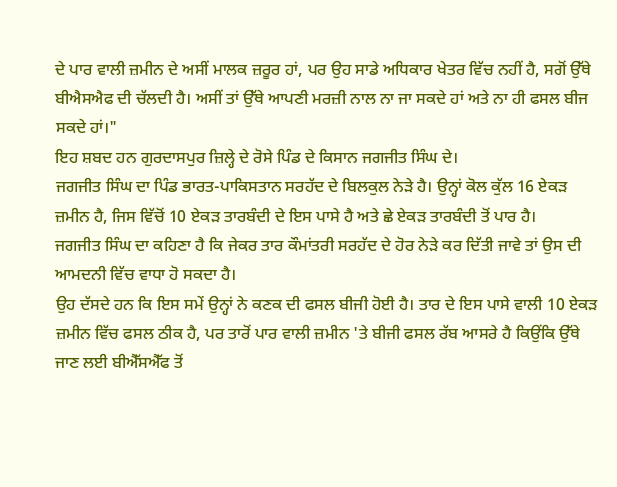ਦੇ ਪਾਰ ਵਾਲੀ ਜ਼ਮੀਨ ਦੇ ਅਸੀਂ ਮਾਲਕ ਜ਼ਰੂਰ ਹਾਂ, ਪਰ ਉਹ ਸਾਡੇ ਅਧਿਕਾਰ ਖੇਤਰ ਵਿੱਚ ਨਹੀਂ ਹੈ, ਸਗੋਂ ਉੱਥੇ ਬੀਐਸਐਫ ਦੀ ਚੱਲਦੀ ਹੈ। ਅਸੀਂ ਤਾਂ ਉੱਥੇ ਆਪਣੀ ਮਰਜ਼ੀ ਨਾਲ ਨਾ ਜਾ ਸਕਦੇ ਹਾਂ ਅਤੇ ਨਾ ਹੀ ਫਸਲ ਬੀਜ ਸਕਦੇ ਹਾਂ।"
ਇਹ ਸ਼ਬਦ ਹਨ ਗੁਰਦਾਸਪੁਰ ਜ਼ਿਲ੍ਹੇ ਦੇ ਰੋਸੇ ਪਿੰਡ ਦੇ ਕਿਸਾਨ ਜਗਜੀਤ ਸਿੰਘ ਦੇ।
ਜਗਜੀਤ ਸਿੰਘ ਦਾ ਪਿੰਡ ਭਾਰਤ-ਪਾਕਿਸਤਾਨ ਸਰਹੱਦ ਦੇ ਬਿਲਕੁਲ ਨੇੜੇ ਹੈ। ਉਨ੍ਹਾਂ ਕੋਲ ਕੁੱਲ 16 ਏਕੜ ਜ਼ਮੀਨ ਹੈ, ਜਿਸ ਵਿੱਚੋਂ 10 ਏਕੜ ਤਾਰਬੰਦੀ ਦੇ ਇਸ ਪਾਸੇ ਹੈ ਅਤੇ ਛੇ ਏਕੜ ਤਾਰਬੰਦੀ ਤੋਂ ਪਾਰ ਹੈ।
ਜਗਜੀਤ ਸਿੰਘ ਦਾ ਕਹਿਣਾ ਹੈ ਕਿ ਜੇਕਰ ਤਾਰ ਕੌਮਾਂਤਰੀ ਸਰਹੱਦ ਦੇ ਹੋਰ ਨੇੜੇ ਕਰ ਦਿੱਤੀ ਜਾਵੇ ਤਾਂ ਉਸ ਦੀ ਆਮਦਨੀ ਵਿੱਚ ਵਾਧਾ ਹੋ ਸਕਦਾ ਹੈ।
ਉਹ ਦੱਸਦੇ ਹਨ ਕਿ ਇਸ ਸਮੇਂ ਉਨ੍ਹਾਂ ਨੇ ਕਣਕ ਦੀ ਫਸਲ ਬੀਜੀ ਹੋਈ ਹੈ। ਤਾਰ ਦੇ ਇਸ ਪਾਸੇ ਵਾਲੀ 10 ਏਕੜ ਜ਼ਮੀਨ ਵਿੱਚ ਫਸਲ ਠੀਕ ਹੈ, ਪਰ ਤਾਰੋਂ ਪਾਰ ਵਾਲੀ ਜ਼ਮੀਨ 'ਤੇ ਬੀਜੀ ਫਸਲ ਰੱਬ ਆਸਰੇ ਹੈ ਕਿਉਂਕਿ ਉੱਥੇ ਜਾਣ ਲਈ ਬੀਐੱਸਐੱਫ ਤੋਂ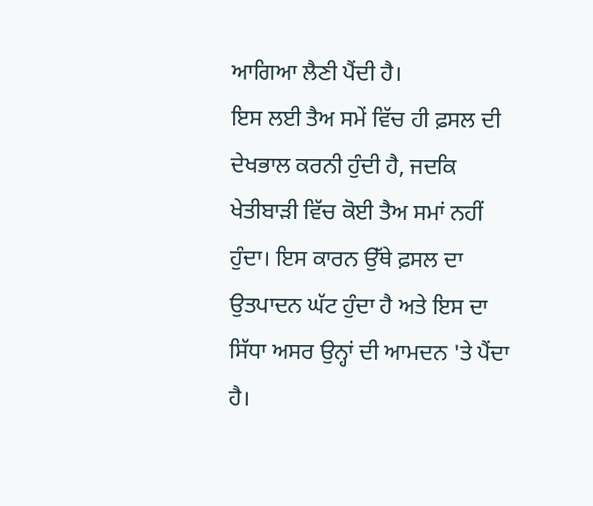ਆਗਿਆ ਲੈਣੀ ਪੈਂਦੀ ਹੈ।
ਇਸ ਲਈ ਤੈਅ ਸਮੇਂ ਵਿੱਚ ਹੀ ਫ਼ਸਲ ਦੀ ਦੇਖਭਾਲ ਕਰਨੀ ਹੁੰਦੀ ਹੈ, ਜਦਕਿ ਖੇਤੀਬਾੜੀ ਵਿੱਚ ਕੋਈ ਤੈਅ ਸਮਾਂ ਨਹੀਂ ਹੁੰਦਾ। ਇਸ ਕਾਰਨ ਉੱਥੇ ਫ਼ਸਲ ਦਾ ਉਤਪਾਦਨ ਘੱਟ ਹੁੰਦਾ ਹੈ ਅਤੇ ਇਸ ਦਾ ਸਿੱਧਾ ਅਸਰ ਉਨ੍ਹਾਂ ਦੀ ਆਮਦਨ 'ਤੇ ਪੈਂਦਾ ਹੈ।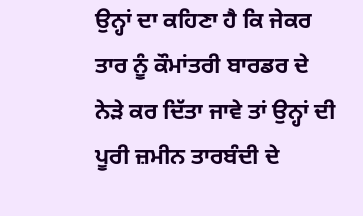ਉਨ੍ਹਾਂ ਦਾ ਕਹਿਣਾ ਹੈ ਕਿ ਜੇਕਰ ਤਾਰ ਨੂੰ ਕੌਮਾਂਤਰੀ ਬਾਰਡਰ ਦੇ ਨੇੜੇ ਕਰ ਦਿੱਤਾ ਜਾਵੇ ਤਾਂ ਉਨ੍ਹਾਂ ਦੀ ਪੂਰੀ ਜ਼ਮੀਨ ਤਾਰਬੰਦੀ ਦੇ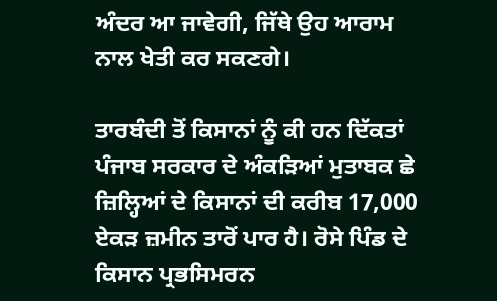ਅੰਦਰ ਆ ਜਾਵੇਗੀ, ਜਿੱਥੇ ਉਹ ਆਰਾਮ ਨਾਲ ਖੇਤੀ ਕਰ ਸਕਣਗੇ।

ਤਾਰਬੰਦੀ ਤੋਂ ਕਿਸਾਨਾਂ ਨੂੰ ਕੀ ਹਨ ਦਿੱਕਤਾਂ
ਪੰਜਾਬ ਸਰਕਾਰ ਦੇ ਅੰਕੜਿਆਂ ਮੁਤਾਬਕ ਛੇ ਜ਼ਿਲ੍ਹਿਆਂ ਦੇ ਕਿਸਾਨਾਂ ਦੀ ਕਰੀਬ 17,000 ਏਕੜ ਜ਼ਮੀਨ ਤਾਰੋਂ ਪਾਰ ਹੈ। ਰੋਸੇ ਪਿੰਡ ਦੇ ਕਿਸਾਨ ਪ੍ਰਭਸਿਮਰਨ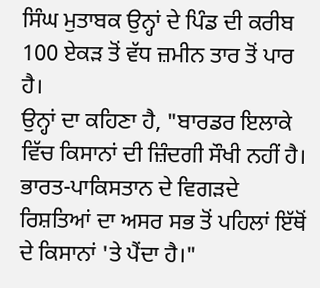ਸਿੰਘ ਮੁਤਾਬਕ ਉਨ੍ਹਾਂ ਦੇ ਪਿੰਡ ਦੀ ਕਰੀਬ 100 ਏਕੜ ਤੋਂ ਵੱਧ ਜ਼ਮੀਨ ਤਾਰ ਤੋਂ ਪਾਰ ਹੈ।
ਉਨ੍ਹਾਂ ਦਾ ਕਹਿਣਾ ਹੈ, "ਬਾਰਡਰ ਇਲਾਕੇ ਵਿੱਚ ਕਿਸਾਨਾਂ ਦੀ ਜ਼ਿੰਦਗੀ ਸੌਖੀ ਨਹੀਂ ਹੈ। ਭਾਰਤ-ਪਾਕਿਸਤਾਨ ਦੇ ਵਿਗੜਦੇ ਰਿਸ਼ਤਿਆਂ ਦਾ ਅਸਰ ਸਭ ਤੋਂ ਪਹਿਲਾਂ ਇੱਥੋਂ ਦੇ ਕਿਸਾਨਾਂ 'ਤੇ ਪੈਂਦਾ ਹੈ।"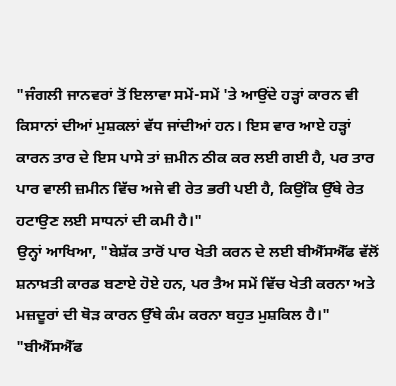"ਜੰਗਲੀ ਜਾਨਵਰਾਂ ਤੋਂ ਇਲਾਵਾ ਸਮੇਂ-ਸਮੇਂ 'ਤੇ ਆਉਂਦੇ ਹੜ੍ਹਾਂ ਕਾਰਨ ਵੀ ਕਿਸਾਨਾਂ ਦੀਆਂ ਮੁਸ਼ਕਲਾਂ ਵੱਧ ਜਾਂਦੀਆਂ ਹਨ। ਇਸ ਵਾਰ ਆਏ ਹੜ੍ਹਾਂ ਕਾਰਨ ਤਾਰ ਦੇ ਇਸ ਪਾਸੇ ਤਾਂ ਜ਼ਮੀਨ ਠੀਕ ਕਰ ਲਈ ਗਈ ਹੈ, ਪਰ ਤਾਰ ਪਾਰ ਵਾਲੀ ਜ਼ਮੀਨ ਵਿੱਚ ਅਜੇ ਵੀ ਰੇਤ ਭਰੀ ਪਈ ਹੈ, ਕਿਉਂਕਿ ਉੱਥੇ ਰੇਤ ਹਟਾਉਣ ਲਈ ਸਾਧਨਾਂ ਦੀ ਕਮੀ ਹੈ।"
ਉਨ੍ਹਾਂ ਆਖਿਆ, "ਬੇਸ਼ੱਕ ਤਾਰੋਂ ਪਾਰ ਖੇਤੀ ਕਰਨ ਦੇ ਲਈ ਬੀਐੱਸਐੱਫ ਵੱਲੋਂ ਸ਼ਨਾਖ਼ਤੀ ਕਾਰਡ ਬਣਾਏ ਹੋਏ ਹਨ, ਪਰ ਤੈਅ ਸਮੇਂ ਵਿੱਚ ਖੇਤੀ ਕਰਨਾ ਅਤੇ ਮਜ਼ਦੂਰਾਂ ਦੀ ਥੋੜ ਕਾਰਨ ਉੱਥੇ ਕੰਮ ਕਰਨਾ ਬਹੁਤ ਮੁਸ਼ਕਿਲ ਹੈ।"
"ਬੀਐੱਸਐੱਫ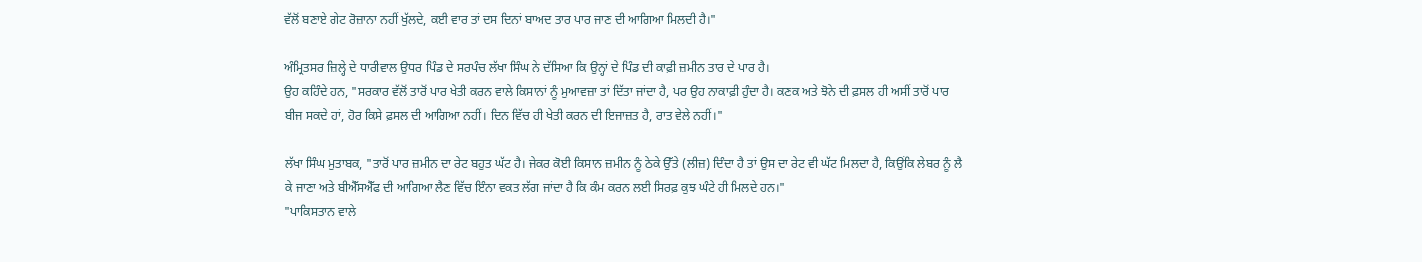ਵੱਲੋਂ ਬਣਾਏ ਗੇਟ ਰੋਜ਼ਾਨਾ ਨਹੀਂ ਖੁੱਲਦੇ, ਕਈ ਵਾਰ ਤਾਂ ਦਸ ਦਿਨਾਂ ਬਾਅਦ ਤਾਰ ਪਾਰ ਜਾਣ ਦੀ ਆਗਿਆ ਮਿਲਦੀ ਹੈ।"

ਅੰਮ੍ਰਿਤਸਰ ਜ਼ਿਲ੍ਹੇ ਦੇ ਧਾਰੀਵਾਲ ਉਧਰ ਪਿੰਡ ਦੇ ਸਰਪੰਚ ਲੱਖਾ ਸਿੰਘ ਨੇ ਦੱਸਿਆ ਕਿ ਉਨ੍ਹਾਂ ਦੇ ਪਿੰਡ ਦੀ ਕਾਫ਼ੀ ਜ਼ਮੀਨ ਤਾਰ ਦੇ ਪਾਰ ਹੈ।
ਉਹ ਕਹਿੰਦੇ ਹਨ, "ਸਰਕਾਰ ਵੱਲੋਂ ਤਾਰੋਂ ਪਾਰ ਖੇਤੀ ਕਰਨ ਵਾਲੇ ਕਿਸਾਨਾਂ ਨੂੰ ਮੁਆਵਜ਼ਾ ਤਾਂ ਦਿੱਤਾ ਜਾਂਦਾ ਹੈ, ਪਰ ਉਹ ਨਾਕਾਫ਼ੀ ਹੁੰਦਾ ਹੈ। ਕਣਕ ਅਤੇ ਝੋਨੇ ਦੀ ਫ਼ਸਲ ਹੀ ਅਸੀਂ ਤਾਰੋਂ ਪਾਰ ਬੀਜ ਸਕਦੇ ਹਾਂ, ਹੋਰ ਕਿਸੇ ਫ਼ਸਲ ਦੀ ਆਗਿਆ ਨਹੀਂ। ਦਿਨ ਵਿੱਚ ਹੀ ਖੇਤੀ ਕਰਨ ਦੀ ਇਜਾਜ਼ਤ ਹੈ, ਰਾਤ ਵੇਲੇ ਨਹੀਂ।"

ਲੱਖਾ ਸਿੰਘ ਮੁਤਾਬਕ, "ਤਾਰੋਂ ਪਾਰ ਜ਼ਮੀਨ ਦਾ ਰੇਟ ਬਹੁਤ ਘੱਟ ਹੈ। ਜੇਕਰ ਕੋਈ ਕਿਸਾਨ ਜ਼ਮੀਨ ਨੂੰ ਠੇਕੇ ਉੱਤੇ (ਲੀਜ਼) ਦਿੰਦਾ ਹੈ ਤਾਂ ਉਸ ਦਾ ਰੇਟ ਵੀ ਘੱਟ ਮਿਲਦਾ ਹੈ, ਕਿਉਂਕਿ ਲੇਬਰ ਨੂੰ ਲੈ ਕੇ ਜਾਣਾ ਅਤੇ ਬੀਐੱਸਐੱਫ ਦੀ ਆਗਿਆ ਲੈਣ ਵਿੱਚ ਇੰਨਾ ਵਕਤ ਲੱਗ ਜਾਂਦਾ ਹੈ ਕਿ ਕੰਮ ਕਰਨ ਲਈ ਸਿਰਫ਼ ਕੁਝ ਘੰਟੇ ਹੀ ਮਿਲਦੇ ਹਨ।"
"ਪਾਕਿਸਤਾਨ ਵਾਲੇ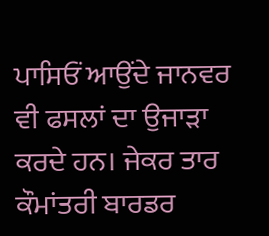ਪਾਸਿਓਂ ਆਉਂਦੇ ਜਾਨਵਰ ਵੀ ਫਸਲਾਂ ਦਾ ਉਜਾੜਾ ਕਰਦੇ ਹਨ। ਜੇਕਰ ਤਾਰ ਕੌਮਾਂਤਰੀ ਬਾਰਡਰ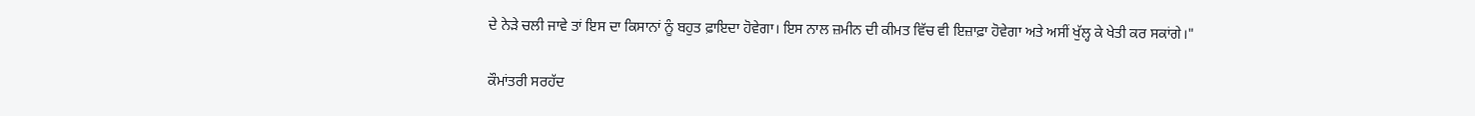ਦੇ ਨੇੜੇ ਚਲੀ ਜਾਵੇ ਤਾਂ ਇਸ ਦਾ ਕਿਸਾਨਾਂ ਨੂੰ ਬਹੁਤ ਫ਼ਾਇਦਾ ਹੋਵੇਗਾ। ਇਸ ਨਾਲ ਜ਼ਮੀਨ ਦੀ ਕੀਮਤ ਵਿੱਚ ਵੀ ਇਜ਼ਾਫ਼ਾ ਹੋਵੇਗਾ ਅਤੇ ਅਸੀਂ ਖੁੱਲ੍ਹ ਕੇ ਖੇਤੀ ਕਰ ਸਕਾਂਗੇ।"

ਕੌਮਾਂਤਰੀ ਸਰਹੱਦ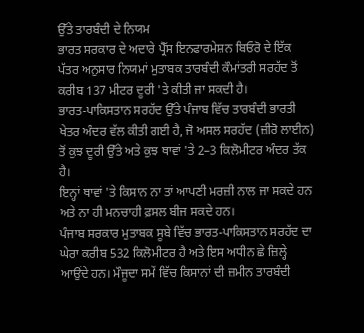ਉੱਤੇ ਤਾਰਬੰਦੀ ਦੇ ਨਿਯਮ
ਭਾਰਤ ਸਰਕਾਰ ਦੇ ਅਦਾਰੇ ਪ੍ਰੈੱਸ ਇਨਫਾਰਮੇਸ਼ਨ ਬਿਓਰੋ ਦੇ ਇੱਕ ਪੱਤਰ ਅਨੁਸਾਰ ਨਿਯਮਾਂ ਮੁਤਾਬਕ ਤਾਰਬੰਦੀ ਕੌਮਾਂਤਰੀ ਸਰਹੱਦ ਤੋਂ ਕਰੀਬ 137 ਮੀਟਰ ਦੂਰੀ 'ਤੇ ਕੀਤੀ ਜਾ ਸਕਦੀ ਹੈ।
ਭਾਰਤ-ਪਾਕਿਸਤਾਨ ਸਰਹੱਦ ਉੱਤੇ ਪੰਜਾਬ ਵਿੱਚ ਤਾਰਬੰਦੀ ਭਾਰਤੀ ਖੇਤਰ ਅੰਦਰ ਵੱਲ ਕੀਤੀ ਗਈ ਹੈ, ਜੋ ਅਸਲ ਸਰਹੱਦ (ਜ਼ੀਰੋ ਲਾਈਨ) ਤੋਂ ਕੁਝ ਦੂਰੀ ਉੱਤੇ ਅਤੇ ਕੁਝ ਥਾਵਾਂ 'ਤੇ 2–3 ਕਿਲੋਮੀਟਰ ਅੰਦਰ ਤੱਕ ਹੈ।
ਇਨ੍ਹਾਂ ਥਾਵਾਂ 'ਤੇ ਕਿਸਾਨ ਨਾ ਤਾਂ ਆਪਣੀ ਮਰਜ਼ੀ ਨਾਲ ਜਾ ਸਕਦੇ ਹਨ ਅਤੇ ਨਾ ਹੀ ਮਨਚਾਹੀ ਫ਼ਸਲ ਬੀਜ ਸਕਦੇ ਹਨ।
ਪੰਜਾਬ ਸਰਕਾਰ ਮੁਤਾਬਕ ਸੂਬੇ ਵਿੱਚ ਭਾਰਤ-ਪਾਕਿਸਤਾਨ ਸਰਹੱਦ ਦਾ ਘੇਰਾ ਕਰੀਬ 532 ਕਿਲੋਮੀਟਰ ਹੈ ਅਤੇ ਇਸ ਅਧੀਨ ਛੇ ਜ਼ਿਲ੍ਹੇ ਆਉਂਦੇ ਹਨ। ਮੌਜੂਦਾ ਸਮੇਂ ਵਿੱਚ ਕਿਸਾਨਾਂ ਦੀ ਜ਼ਮੀਨ ਤਾਰਬੰਦੀ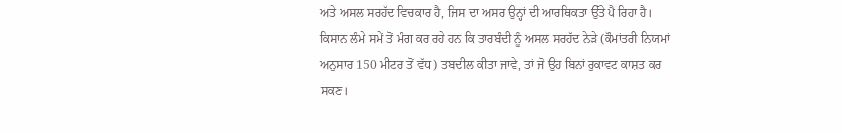ਅਤੇ ਅਸਲ ਸਰਹੱਦ ਵਿਚਕਾਰ ਹੈ, ਜਿਸ ਦਾ ਅਸਰ ਉਨ੍ਹਾਂ ਦੀ ਆਰਥਿਕਤਾ ਉੱਤੇ ਪੈ ਰਿਹਾ ਹੈ।
ਕਿਸਾਨ ਲੰਮੇ ਸਮੇਂ ਤੋਂ ਮੰਗ ਕਰ ਰਹੇ ਹਨ ਕਿ ਤਾਰਬੰਦੀ ਨੂੰ ਅਸਲ ਸਰਹੱਦ ਨੇੜੇ (ਕੌਮਾਂਤਰੀ ਨਿਯਮਾਂ ਅਨੁਸਾਰ 150 ਮੀਟਰ ਤੋਂ ਵੱਧ) ਤਬਦੀਲ ਕੀਤਾ ਜਾਵੇ, ਤਾਂ ਜੋ ਉਹ ਬਿਨਾਂ ਰੁਕਾਵਟ ਕਾਸ਼ਤ ਕਰ ਸਕਣ।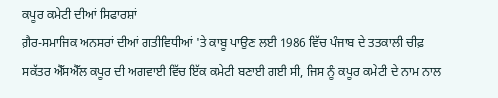ਕਪੂਰ ਕਮੇਟੀ ਦੀਆਂ ਸਿਫਾਰਸ਼ਾਂ
ਗ਼ੈਰ-ਸਮਾਜਿਕ ਅਨਸਰਾਂ ਦੀਆਂ ਗਤੀਵਿਧੀਆਂ 'ਤੇ ਕਾਬੂ ਪਾਉਣ ਲਈ 1986 ਵਿੱਚ ਪੰਜਾਬ ਦੇ ਤਤਕਾਲੀ ਚੀਫ਼ ਸਕੱਤਰ ਐੱਸਐੱਲ ਕਪੂਰ ਦੀ ਅਗਵਾਈ ਵਿੱਚ ਇੱਕ ਕਮੇਟੀ ਬਣਾਈ ਗਈ ਸੀ, ਜਿਸ ਨੂੰ ਕਪੂਰ ਕਮੇਟੀ ਦੇ ਨਾਮ ਨਾਲ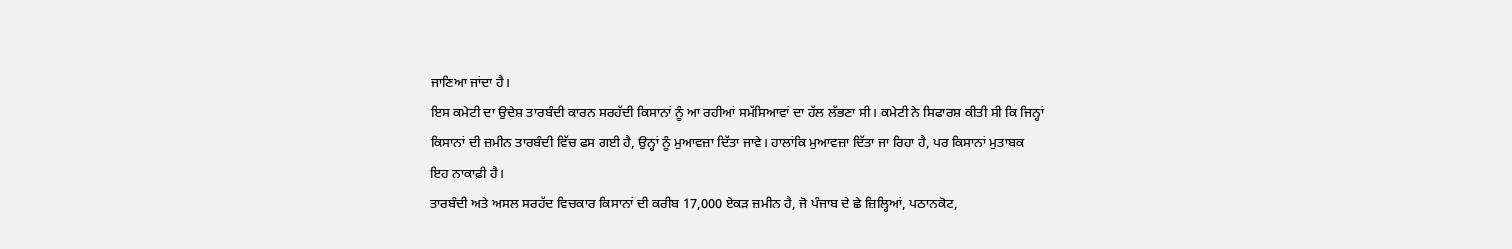ਜਾਣਿਆ ਜਾਂਦਾ ਹੈ।
ਇਸ ਕਮੇਟੀ ਦਾ ਉਦੇਸ਼ ਤਾਰਬੰਦੀ ਕਾਰਨ ਸਰਹੱਦੀ ਕਿਸਾਨਾਂ ਨੂੰ ਆ ਰਹੀਆਂ ਸਮੱਸਿਆਵਾਂ ਦਾ ਹੱਲ ਲੱਭਣਾ ਸੀ। ਕਮੇਟੀ ਨੇ ਸਿਫਾਰਸ਼ ਕੀਤੀ ਸੀ ਕਿ ਜਿਨ੍ਹਾਂ ਕਿਸਾਨਾਂ ਦੀ ਜ਼ਮੀਨ ਤਾਰਬੰਦੀ ਵਿੱਚ ਫਸ ਗਈ ਹੈ, ਉਨ੍ਹਾਂ ਨੂੰ ਮੁਆਵਜ਼ਾ ਦਿੱਤਾ ਜਾਵੇ। ਹਾਲਾਂਕਿ ਮੁਆਵਜ਼ਾ ਦਿੱਤਾ ਜਾ ਰਿਹਾ ਹੈ, ਪਰ ਕਿਸਾਨਾਂ ਮੁਤਾਬਕ ਇਹ ਨਾਕਾਫ਼ੀ ਹੈ।
ਤਾਰਬੰਦੀ ਅਤੇ ਅਸਲ ਸਰਹੱਦ ਵਿਚਕਾਰ ਕਿਸਾਨਾਂ ਦੀ ਕਰੀਬ 17,000 ਏਕੜ ਜ਼ਮੀਨ ਹੈ, ਜੋ ਪੰਜਾਬ ਦੇ ਛੇ ਜ਼ਿਲ੍ਹਿਆਂ, ਪਠਾਨਕੋਟ,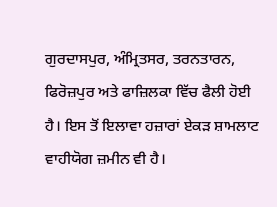ਗੁਰਦਾਸਪੁਰ, ਅੰਮ੍ਰਿਤਸਰ, ਤਰਨਤਾਰਨ, ਫਿਰੋਜ਼ਪੁਰ ਅਤੇ ਫਾਜ਼ਿਲਕਾ ਵਿੱਚ ਫੈਲੀ ਹੋਈ ਹੈ। ਇਸ ਤੋਂ ਇਲਾਵਾ ਹਜ਼ਾਰਾਂ ਏਕੜ ਸ਼ਾਮਲਾਟ ਵਾਹੀਯੋਗ ਜ਼ਮੀਨ ਵੀ ਹੈ।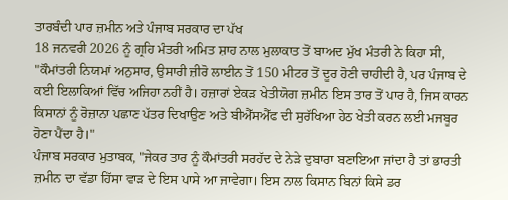ਤਾਰਬੰਦੀ ਪਾਰ ਜ਼ਮੀਨ ਅਤੇ ਪੰਜਾਬ ਸਰਕਾਰ ਦਾ ਪੱਖ
18 ਜਨਵਰੀ 2026 ਨੂੰ ਗ੍ਰਹਿ ਮੰਤਰੀ ਅਮਿਤ ਸ਼ਾਹ ਨਾਲ ਮੁਲਾਕਾਤ ਤੋਂ ਬਾਅਦ ਮੁੱਖ ਮੰਤਰੀ ਨੇ ਕਿਹਾ ਸੀ, "ਕੌਮਾਂਤਰੀ ਨਿਯਮਾਂ ਅਨੁਸਾਰ, ਉਸਾਰੀ ਜ਼ੀਰੋ ਲਾਈਨ ਤੋਂ 150 ਮੀਟਰ ਤੋਂ ਦੂਰ ਹੋਣੀ ਚਾਹੀਦੀ ਹੈ, ਪਰ ਪੰਜਾਬ ਦੇ ਕਈ ਇਲਾਕਿਆਂ ਵਿੱਚ ਅਜਿਹਾ ਨਹੀਂ ਹੈ। ਹਜ਼ਾਰਾਂ ਏਕੜ ਖੇਤੀਯੋਗ ਜ਼ਮੀਨ ਇਸ ਤਾਰ ਤੋਂ ਪਾਰ ਹੈ, ਜਿਸ ਕਾਰਨ ਕਿਸਾਨਾਂ ਨੂੰ ਰੋਜ਼ਾਨਾ ਪਛਾਣ ਪੱਤਰ ਦਿਖਾਉਣ ਅਤੇ ਬੀਐੱਸਐੱਫ ਦੀ ਸੁਰੱਖਿਆ ਹੇਠ ਖੇਤੀ ਕਰਨ ਲਈ ਮਜਬੂਰ ਹੋਣਾ ਪੈਂਦਾ ਹੈ।"
ਪੰਜਾਬ ਸਰਕਾਰ ਮੁਤਾਬਕ, "ਜੇਕਰ ਤਾਰ ਨੂੰ ਕੌਮਾਂਤਰੀ ਸਰਹੱਦ ਦੇ ਨੇੜੇ ਦੁਬਾਰਾ ਬਣਾਇਆ ਜਾਂਦਾ ਹੈ ਤਾਂ ਭਾਰਤੀ ਜ਼ਮੀਨ ਦਾ ਵੱਡਾ ਹਿੱਸਾ ਵਾੜ ਦੇ ਇਸ ਪਾਸੇ ਆ ਜਾਵੇਗਾ। ਇਸ ਨਾਲ ਕਿਸਾਨ ਬਿਨਾਂ ਕਿਸੇ ਡਰ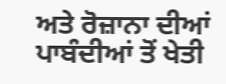ਅਤੇ ਰੋਜ਼ਾਨਾ ਦੀਆਂ ਪਾਬੰਦੀਆਂ ਤੋਂ ਖੇਤੀ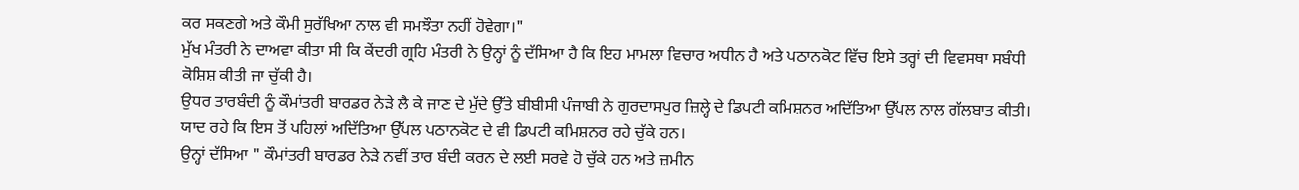ਕਰ ਸਕਣਗੇ ਅਤੇ ਕੌਮੀ ਸੁਰੱਖਿਆ ਨਾਲ ਵੀ ਸਮਝੌਤਾ ਨਹੀਂ ਹੋਵੇਗਾ।"
ਮੁੱਖ ਮੰਤਰੀ ਨੇ ਦਾਅਵਾ ਕੀਤਾ ਸੀ ਕਿ ਕੇਂਦਰੀ ਗ੍ਰਹਿ ਮੰਤਰੀ ਨੇ ਉਨ੍ਹਾਂ ਨੂੰ ਦੱਸਿਆ ਹੈ ਕਿ ਇਹ ਮਾਮਲਾ ਵਿਚਾਰ ਅਧੀਨ ਹੈ ਅਤੇ ਪਠਾਨਕੋਟ ਵਿੱਚ ਇਸੇ ਤਰ੍ਹਾਂ ਦੀ ਵਿਵਸਥਾ ਸਬੰਧੀ ਕੋਸ਼ਿਸ਼ ਕੀਤੀ ਜਾ ਚੁੱਕੀ ਹੈ।
ਉਧਰ ਤਾਰਬੰਦੀ ਨੂੰ ਕੌਮਾਂਤਰੀ ਬਾਰਡਰ ਨੇੜੇ ਲੈ ਕੇ ਜਾਣ ਦੇ ਮੁੱਦੇ ਉੱਤੇ ਬੀਬੀਸੀ ਪੰਜਾਬੀ ਨੇ ਗੁਰਦਾਸਪੁਰ ਜ਼ਿਲ੍ਹੇ ਦੇ ਡਿਪਟੀ ਕਮਿਸ਼ਨਰ ਅਦਿੱਤਿਆ ਉੱਪਲ ਨਾਲ ਗੱਲਬਾਤ ਕੀਤੀ। ਯਾਦ ਰਹੇ ਕਿ ਇਸ ਤੋਂ ਪਹਿਲਾਂ ਅਦਿੱਤਿਆ ਉੱਪਲ ਪਠਾਨਕੋਟ ਦੇ ਵੀ ਡਿਪਟੀ ਕਮਿਸ਼ਨਰ ਰਹੇ ਚੁੱਕੇ ਹਨ।
ਉਨ੍ਹਾਂ ਦੱਸਿਆ " ਕੌਮਾਂਤਰੀ ਬਾਰਡਰ ਨੇੜੇ ਨਵੀਂ ਤਾਰ ਬੰਦੀ ਕਰਨ ਦੇ ਲਈ ਸਰਵੇ ਹੋ ਚੁੱਕੇ ਹਨ ਅਤੇ ਜ਼ਮੀਨ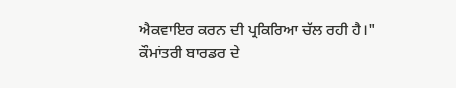ਐਕਵਾਇਰ ਕਰਨ ਦੀ ਪ੍ਰਕਿਰਿਆ ਚੱਲ ਰਹੀ ਹੈ।"
ਕੌਮਾਂਤਰੀ ਬਾਰਡਰ ਦੇ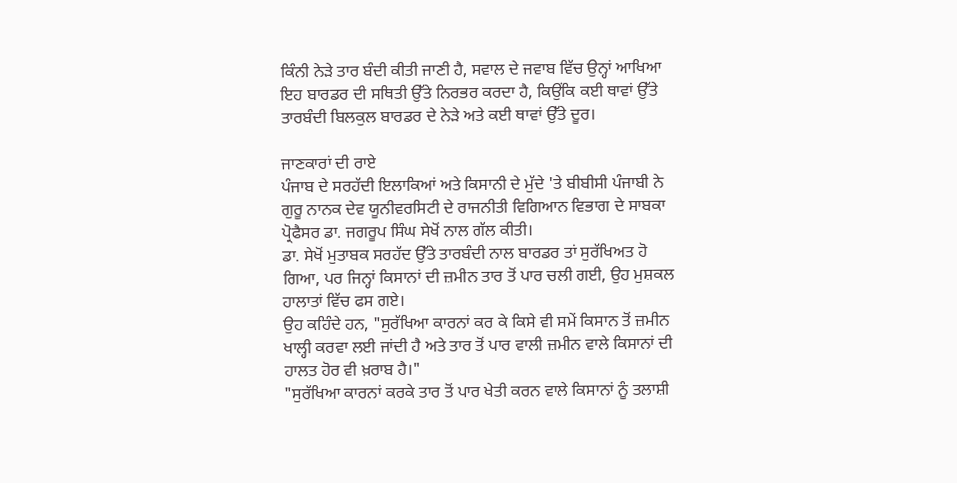ਕਿੰਨੀ ਨੇੜੇ ਤਾਰ ਬੰਦੀ ਕੀਤੀ ਜਾਣੀ ਹੈ, ਸਵਾਲ ਦੇ ਜਵਾਬ ਵਿੱਚ ਉਨ੍ਹਾਂ ਆਖਿਆ ਇਹ ਬਾਰਡਰ ਦੀ ਸਥਿਤੀ ਉੱਤੇ ਨਿਰਭਰ ਕਰਦਾ ਹੈ, ਕਿਉਂਕਿ ਕਈ ਥਾਵਾਂ ਉੱਤੇ ਤਾਰਬੰਦੀ ਬਿਲਕੁਲ ਬਾਰਡਰ ਦੇ ਨੇੜੇ ਅਤੇ ਕਈ ਥਾਵਾਂ ਉੱਤੇ ਦੂਰ।

ਜਾਣਕਾਰਾਂ ਦੀ ਰਾਏ
ਪੰਜਾਬ ਦੇ ਸਰਹੱਦੀ ਇਲਾਕਿਆਂ ਅਤੇ ਕਿਸਾਨੀ ਦੇ ਮੁੱਦੇ 'ਤੇ ਬੀਬੀਸੀ ਪੰਜਾਬੀ ਨੇ ਗੁਰੂ ਨਾਨਕ ਦੇਵ ਯੂਨੀਵਰਸਿਟੀ ਦੇ ਰਾਜਨੀਤੀ ਵਿਗਿਆਨ ਵਿਭਾਗ ਦੇ ਸਾਬਕਾ ਪ੍ਰੋਫੈਸਰ ਡਾ. ਜਗਰੂਪ ਸਿੰਘ ਸੇਖੋਂ ਨਾਲ ਗੱਲ ਕੀਤੀ।
ਡਾ. ਸੇਖੋਂ ਮੁਤਾਬਕ ਸਰਹੱਦ ਉੱਤੇ ਤਾਰਬੰਦੀ ਨਾਲ ਬਾਰਡਰ ਤਾਂ ਸੁਰੱਖਿਅਤ ਹੋ ਗਿਆ, ਪਰ ਜਿਨ੍ਹਾਂ ਕਿਸਾਨਾਂ ਦੀ ਜ਼ਮੀਨ ਤਾਰ ਤੋਂ ਪਾਰ ਚਲੀ ਗਈ, ਉਹ ਮੁਸ਼ਕਲ ਹਾਲਾਤਾਂ ਵਿੱਚ ਫਸ ਗਏ।
ਉਹ ਕਹਿੰਦੇ ਹਨ, "ਸੁਰੱਖਿਆ ਕਾਰਨਾਂ ਕਰ ਕੇ ਕਿਸੇ ਵੀ ਸਮੇਂ ਕਿਸਾਨ ਤੋਂ ਜ਼ਮੀਨ ਖਾਲ੍ਹੀ ਕਰਵਾ ਲਈ ਜਾਂਦੀ ਹੈ ਅਤੇ ਤਾਰ ਤੋਂ ਪਾਰ ਵਾਲੀ ਜ਼ਮੀਨ ਵਾਲੇ ਕਿਸਾਨਾਂ ਦੀ ਹਾਲਤ ਹੋਰ ਵੀ ਖ਼ਰਾਬ ਹੈ।"
"ਸੁਰੱਖਿਆ ਕਾਰਨਾਂ ਕਰਕੇ ਤਾਰ ਤੋਂ ਪਾਰ ਖੇਤੀ ਕਰਨ ਵਾਲੇ ਕਿਸਾਨਾਂ ਨੂੰ ਤਲਾਸ਼ੀ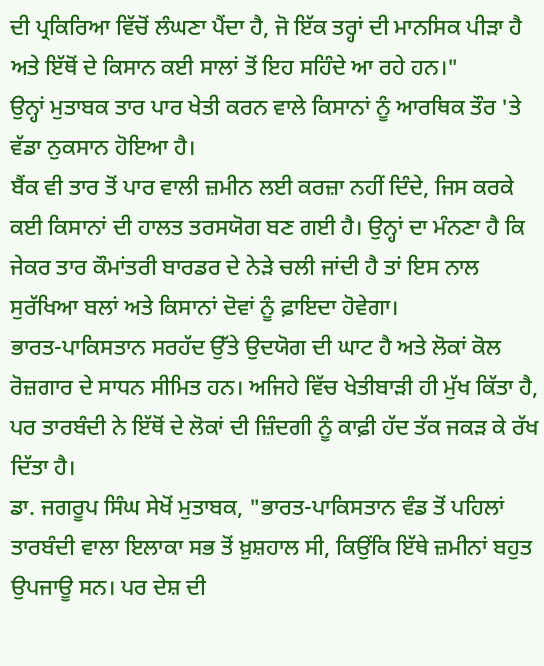ਦੀ ਪ੍ਰਕਿਰਿਆ ਵਿੱਚੋਂ ਲੰਘਣਾ ਪੈਂਦਾ ਹੈ, ਜੋ ਇੱਕ ਤਰ੍ਹਾਂ ਦੀ ਮਾਨਸਿਕ ਪੀੜਾ ਹੈ ਅਤੇ ਇੱਥੋਂ ਦੇ ਕਿਸਾਨ ਕਈ ਸਾਲਾਂ ਤੋਂ ਇਹ ਸਹਿੰਦੇ ਆ ਰਹੇ ਹਨ।"
ਉਨ੍ਹਾਂ ਮੁਤਾਬਕ ਤਾਰ ਪਾਰ ਖੇਤੀ ਕਰਨ ਵਾਲੇ ਕਿਸਾਨਾਂ ਨੂੰ ਆਰਥਿਕ ਤੌਰ 'ਤੇ ਵੱਡਾ ਨੁਕਸਾਨ ਹੋਇਆ ਹੈ।
ਬੈਂਕ ਵੀ ਤਾਰ ਤੋਂ ਪਾਰ ਵਾਲੀ ਜ਼ਮੀਨ ਲਈ ਕਰਜ਼ਾ ਨਹੀਂ ਦਿੰਦੇ, ਜਿਸ ਕਰਕੇ ਕਈ ਕਿਸਾਨਾਂ ਦੀ ਹਾਲਤ ਤਰਸਯੋਗ ਬਣ ਗਈ ਹੈ। ਉਨ੍ਹਾਂ ਦਾ ਮੰਨਣਾ ਹੈ ਕਿ ਜੇਕਰ ਤਾਰ ਕੌਮਾਂਤਰੀ ਬਾਰਡਰ ਦੇ ਨੇੜੇ ਚਲੀ ਜਾਂਦੀ ਹੈ ਤਾਂ ਇਸ ਨਾਲ ਸੁਰੱਖਿਆ ਬਲਾਂ ਅਤੇ ਕਿਸਾਨਾਂ ਦੋਵਾਂ ਨੂੰ ਫ਼ਾਇਦਾ ਹੋਵੇਗਾ।
ਭਾਰਤ-ਪਾਕਿਸਤਾਨ ਸਰਹੱਦ ਉੱਤੇ ਉਦਯੋਗ ਦੀ ਘਾਟ ਹੈ ਅਤੇ ਲੋਕਾਂ ਕੋਲ ਰੋਜ਼ਗਾਰ ਦੇ ਸਾਧਨ ਸੀਮਿਤ ਹਨ। ਅਜਿਹੇ ਵਿੱਚ ਖੇਤੀਬਾੜੀ ਹੀ ਮੁੱਖ ਕਿੱਤਾ ਹੈ, ਪਰ ਤਾਰਬੰਦੀ ਨੇ ਇੱਥੋਂ ਦੇ ਲੋਕਾਂ ਦੀ ਜ਼ਿੰਦਗੀ ਨੂੰ ਕਾਫ਼ੀ ਹੱਦ ਤੱਕ ਜਕੜ ਕੇ ਰੱਖ ਦਿੱਤਾ ਹੈ।
ਡਾ. ਜਗਰੂਪ ਸਿੰਘ ਸੇਖੋਂ ਮੁਤਾਬਕ, "ਭਾਰਤ-ਪਾਕਿਸਤਾਨ ਵੰਡ ਤੋਂ ਪਹਿਲਾਂ ਤਾਰਬੰਦੀ ਵਾਲਾ ਇਲਾਕਾ ਸਭ ਤੋਂ ਖ਼ੁਸ਼ਹਾਲ ਸੀ, ਕਿਉਂਕਿ ਇੱਥੇ ਜ਼ਮੀਨਾਂ ਬਹੁਤ ਉਪਜਾਊ ਸਨ। ਪਰ ਦੇਸ਼ ਦੀ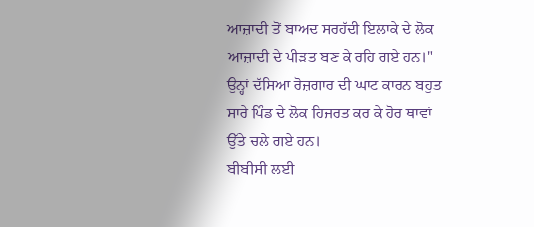ਆਜ਼ਾਦੀ ਤੋਂ ਬਾਅਦ ਸਰਹੱਦੀ ਇਲਾਕੇ ਦੇ ਲੋਕ ਆਜ਼ਾਦੀ ਦੇ ਪੀੜਤ ਬਣ ਕੇ ਰਹਿ ਗਏ ਹਨ।"
ਉਨ੍ਹਾਂ ਦੱਸਿਆ ਰੋਜ਼ਗਾਰ ਦੀ ਘਾਟ ਕਾਰਨ ਬਹੁਤ ਸਾਰੇ ਪਿੰਡ ਦੇ ਲੋਕ ਹਿਜਰਤ ਕਰ ਕੇ ਹੋਰ ਥਾਵਾਂ ਉੱਤੇ ਚਲੇ ਗਏ ਹਨ।
ਬੀਬੀਸੀ ਲਈ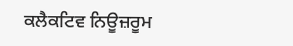ਕਲੈਕਟਿਵ ਨਿਊਜ਼ਰੂਮ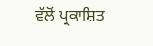ਵੱਲੋਂ ਪ੍ਰਕਾਸ਼ਿਤ